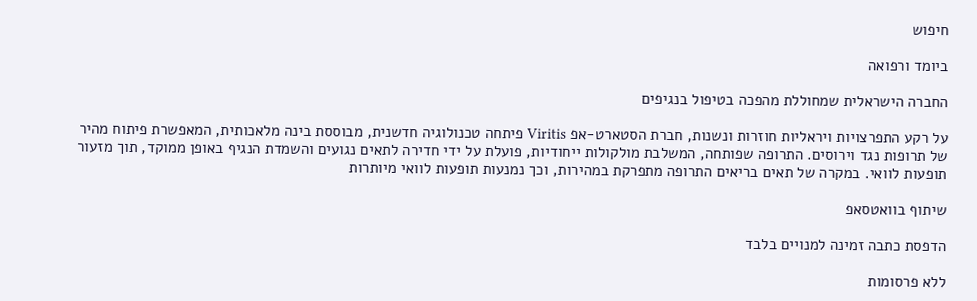חיפוש

ביומד ורפואה

החברה הישראלית שמחוללת מהפכה בטיפול בנגיפים

על רקע התפרצויות ויראליות חוזרות ונשנות, חברת הסטארט-אפ Viritis פיתחה טכנולוגיה חדשנית, מבוססת בינה מלאכותית, המאפשרת פיתוח מהיר של תרופות נגד וירוסים. התרופה שפותחה, המשלבת מולקולות ייחודיות, פועלת על ידי חדירה לתאים נגועים והשמדת הנגיף באופן ממוקד, תוך מזעור תופעות לוואי. במקרה של תאים בריאים התרופה מתפרקת במהירות, וכך נמנעות תופעות לוואי מיותרות

שיתוף בוואטסאפ

הדפסת כתבה זמינה למנויים בלבד

ללא פרסומות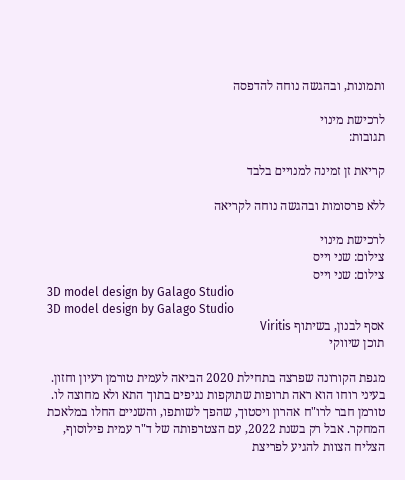ותמונות, ובהגשה נוחה להדפסה

לרכישת מינוי
תגובות:

קריאת זן זמינה למנויים בלבד

ללא פרסומות ובהגשה נוחה לקריאה

לרכישת מינוי
צילום: שני וייס
צילום: שני וייס
3D model design by Galago Studio
3D model design by Galago Studio
אסף לבנון, בשיתוף Viritis
תוכן שיווקי

מגפת הקורונה שפרצה בתחילת 2020 הביאה לעמית טורמן רעיון וחזון. בעיני רוחו הוא ראה תרופות שתוקפות נגיפים בתוך התא ולא מחוצה לו. טורמן חבר לרו"ח אהרון ויסטוך, שהפך לשותפו, והשניים החלו במלאכת המחקר. אבל רק בשנת 2022, עם הצטרפותה של ד"ר עמית פילוסוף, הצליח הצוות להגיע לפריצת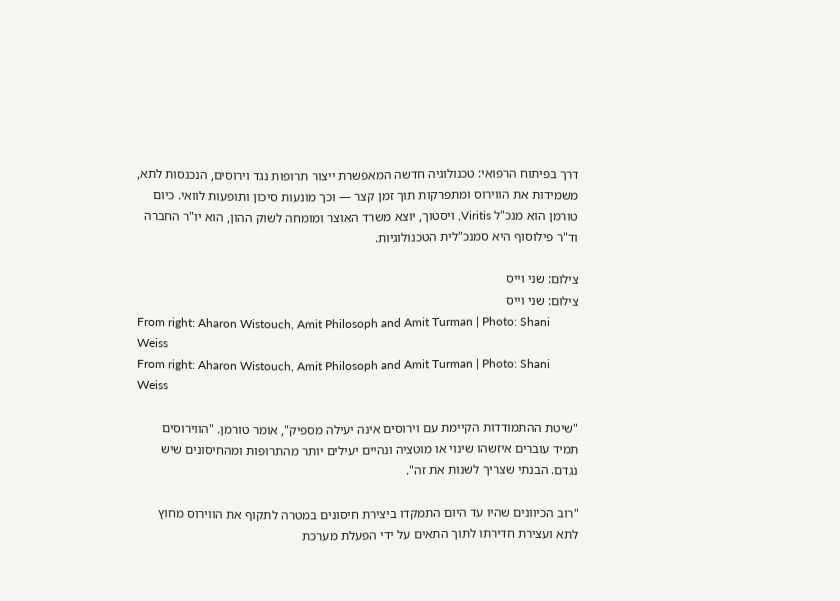דרך בפיתוח הרפואי: טכנולוגיה חדשה המאפשרת ייצור תרופות נגד וירוסים, הנכנסות לתא, משמידות את הווירוס ומתפרקות תוך זמן קצר — וכך מונעות סיכון ותופעות לוואי. כיום טורמן הוא מנכ"ל Viritis, ויסטוך, יוצא משרד האוצר ומומחה לשוק ההון, הוא יו"ר החברה וד"ר פילוסוף היא סמנכ"לית הטכנולוגיות.

צילום: שני וייס
צילום: שני וייס
From right: Aharon Wistouch, Amit Philosoph and Amit Turman | Photo: Shani Weiss
From right: Aharon Wistouch, Amit Philosoph and Amit Turman | Photo: Shani Weiss

"שיטת ההתמודדות הקיימת עם וירוסים אינה יעילה מספיק", אומר טורמן. "הווירוסים תמיד עוברים איזשהו שינוי או מוטציה ונהיים יעילים יותר מהתרופות ומהחיסונים שיש נגדם. הבנתי שצריך לשנות את זה".

"רוב הכיוונים שהיו עד היום התמקדו ביצירת חיסונים במטרה לתקוף את הווירוס מחוץ לתא ועצירת חדירתו לתוך התאים על ידי הפעלת מערכת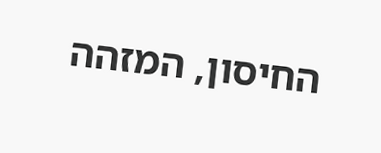החיסון, המזהה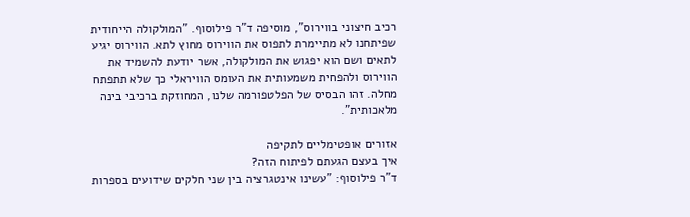רכיב חיצוני בווירוס", מוסיפה ד"ר פילוסוף. "המולקולה הייחודית שפיתחנו לא מתיימרת לתפוס את הווירוס מחוץ לתא. הווירוס יגיע לתאים ושם הוא יפגוש את המולקולה, אשר יודעת להשמיד את הווירוס ולהפחית משמעותית את העומס הוויראלי כך שלא תתפתח מחלה. זהו הבסיס של הפלטפורמה שלנו, המחוזקת ברכיבי בינה מלאכותית".

אזורים אופטימליים לתקיפה
איך בעצם הגעתם לפיתוח הזה?
ד"ר פילוסוף: "עשינו אינטגרציה בין שני חלקים שידועים בספרות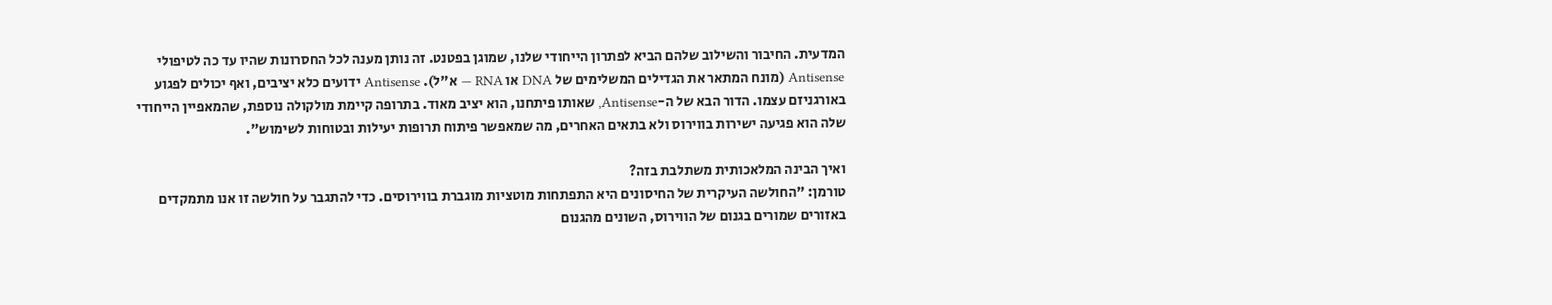המדעית. החיבור והשילוב שלהם הביא לפתרון הייחודי שלנו, שמוגן בפטנט. זה נותן מענה לכל החסרונות שהיו עד כה לטיפולי Antisense (מונח המתאר את הגדילים המשלימים של DNA או RNA — א"ל). Antisense ידועים כלא יציבים, ואף יכולים לפגוע באורגניזם עצמו. הדור הבא של ה-Antisense, שאותו פיתחנו, הוא יציב מאוד. בתרופה קיימת מולקולה נוספת, שהמאפיין הייחודי שלה הוא פגיעה ישירות בווירוס ולא בתאים האחרים, מה שמאפשר פיתוח תרופות יעילות ובטוחות לשימוש".

ואיך הבינה המלאכותית משתלבת בזה?
טורמן: "החולשה העיקרית של החיסונים היא התפתחות מוטציות מוגברת בווירוסים. כדי להתגבר על חולשה זו אנו מתמקדים באזורים שמורים בגנום של הווירוס, השונים מהגנום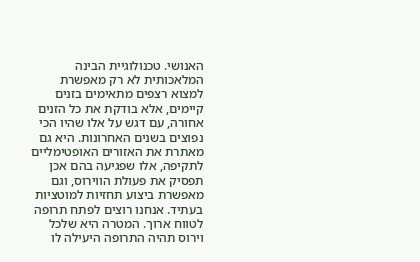האנושי. טכנולוגיית הבינה המלאכותית לא רק מאפשרת למצוא רצפים מתאימים בזנים קיימים, אלא בודקת את כל הזנים אחורה, עם דגש על אלו שהיו הכי נפוצים בשנים האחרונות. היא גם מאתרת את האזורים האופטימליים לתקיפה, אלו שפגיעה בהם אכן תפסיק את פעולת הווירוס, וגם מאפשרת ביצוע תחזיות למוטציות בעתיד. אנחנו רוצים לפתח תרופה לטווח ארוך. המטרה היא שלכל וירוס תהיה התרופה היעילה לו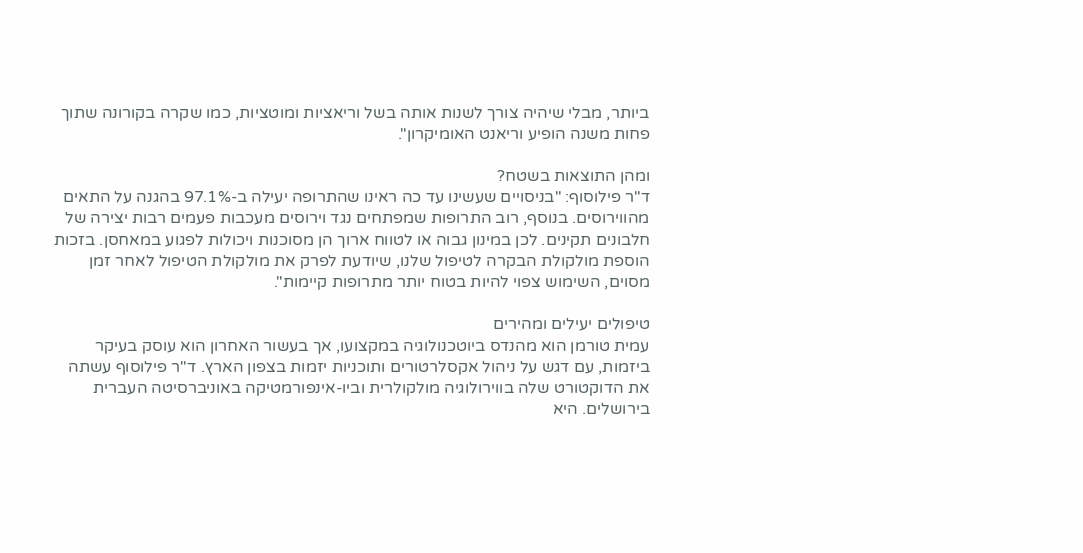ביותר, מבלי שיהיה צורך לשנות אותה בשל וריאציות ומוטציות, כמו שקרה בקורונה שתוך פחות משנה הופיע וריאנט האומיקרון".

ומהן התוצאות בשטח?
ד"ר פילוסוף: "בניסויים שעשינו עד כה ראינו שהתרופה יעילה ב-97.1% בהגנה על התאים מהווירוסים. בנוסף, רוב התרופות שמפתחים נגד וירוסים מעכבות פעמים רבות יצירה של חלבונים תקינים. לכן במינון גבוה או לטווח ארוך הן מסוכנות ויכולות לפגוע במאחסן. בזכות הוספת מולקולת הבקרה לטיפול שלנו, שיודעת לפרק את מולקולת הטיפול לאחר זמן מסוים, השימוש צפוי להיות בטוח יותר מתרופות קיימות".

טיפולים יעילים ומהירים
עמית טורמן הוא מהנדס ביוטכנולוגיה במקצועו, אך בעשור האחרון הוא עוסק בעיקר ביזמות, עם דגש על ניהול אקסלרטורים ותוכניות יזמות בצפון הארץ. ד"ר פילוסוף עשתה את הדוקטורט שלה בווירולוגיה מולקולרית וביו-אינפורמטיקה באוניברסיטה העברית בירושלים. היא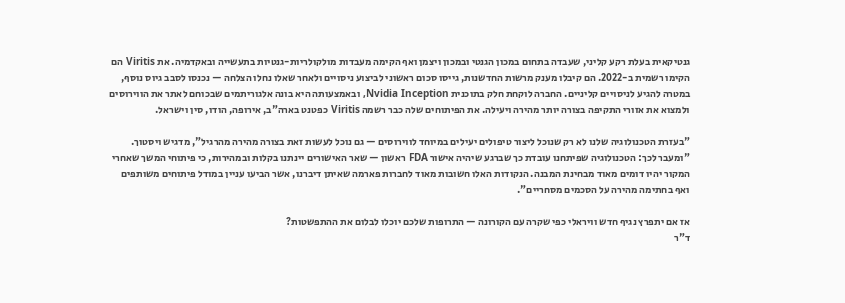גנטיקאית בעלת רקע קליני, שעבדה בתחום במכון הגנטי ובמכון ויצמן ואף הקימה מעבדות מולקולריות-גנטיות בתעשייה ובאקדמיה. את Viritis הם הקימו רשמית ב-2022. הם קיבלו מענק מרשות החדשנות, גייסו סכום ראשוני לביצוע ניסויים ולאחר שאלו נחלו הצלחה — נכנסו לסבב גיוס נוסף, במטרה להגיע לניסויים קליניים. החברה לוקחת חלק בתוכנית Nvidia Inception, ובאמצעותה היא בונה אלגוריתמים שבכוחם לאתר את הווירוסים ולמצוא את אזורי התקיפה בצורה יותר מהירה ויעילה. את הפיתוחים שלה כבר רשמה Viritis כפטנט בארה"ב, אירופה, הודו, סין וישראל.

"בעזרת הטכנולוגיה שלנו לא רק שנוכל ליצור טיפולים יעילים במיוחד לווירוסים — גם נוכל לעשות זאת בצורה מהירה מהרגיל", מדגיש ויסטוך. "ומעבר לכך: הטכנולוגיה שפיתחנו עובדת כך שברגע שיהיה אישור FDA ראשון — שאר האישורים יינתנו בקלות ובמהירות, כי פיתוחי המשך שאחרי המקור יהיו דומים מאוד מבחינת המבנה. הנקודות האלו חשובות מאוד לחברות פארמה שאיתן דיברנו, אשר הביעו עניין במודל פיתוחים משותפים ואף בחתימה מהירה על הסכמים מסחריים".

אז אם יתפרץ נגיף חדש וויראלי כפי שקרה עם הקורונה — התרופות שלכם יוכלו לבלום את ההתפשטות?
ד"ר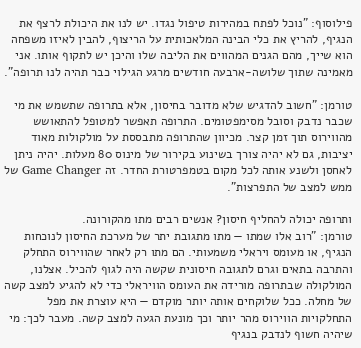פילוסוף: "נוכל לפתח במהירות טיפול נגדו. יש לנו את היכולת לרצף את הנגיף, להריץ את כלי הבינה המלאכותית על הריצוף, להבין לאיזו משפחה הוא שייך, מהם הגנים המהווים את הליבה שלו והיכן יש לתקוף אותו. אני מאמינה שתוך שלושה-ארבעה חודשים מרגע הגילוי כבר תהיה לנו תרופה".

טורמן: "חשוב להדגיש שלא מדובר בחיסון, אלא בתרופה שתשמש את מי שכבר נדבק וסובל מסימפטומים. התרופה תאפשר למטופל להתאושש מהווירוס תוך זמן קצר. מכיוון שהתרופה מתבססת על מולקולות מאוד יציבות, גם לא יהיה צורך בשינוע בקירור של מינוס 80 מעלות. יהיה ניתן לאחסן ולשנע אותה לכל מקום בטמפרטורת החדר. זה Game Changer של ממש למצב של התפרצות".

ותרופה יכולה להחליף חיסון? אנשים רבים מתו מהקורונה.
טורמן: "רוב אלו שמתו — מתו מתגובת יתר של מערכת החיסון לנוכחות הנגיף, או מעומס ויראלי משמעותי. הם מתו רק לאחר שהווירוס התחלק והתרבה בתאים וגרם לתגובה חיסונית שקשה היה לגוף להכיל. אצלנו, המולקולה שבתרופה מורידה את העומס הוויראלי כדי לא להגיע למצב קשה של מחלה. ככל שלוקחים אותה יותר מוקדם — היא עוצרת את מפל התחלקויות הווירוס מהר יותר וכך מונעת הגעה למצב קשה. מעבר לכך: מי שיהיה חשוף לנדבק בנגיף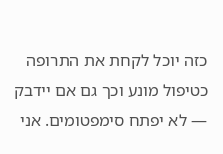כזה יוכל לקחת את התרופה כטיפול מונע וכך גם אם יידבק — לא יפתח סימפטומים. אני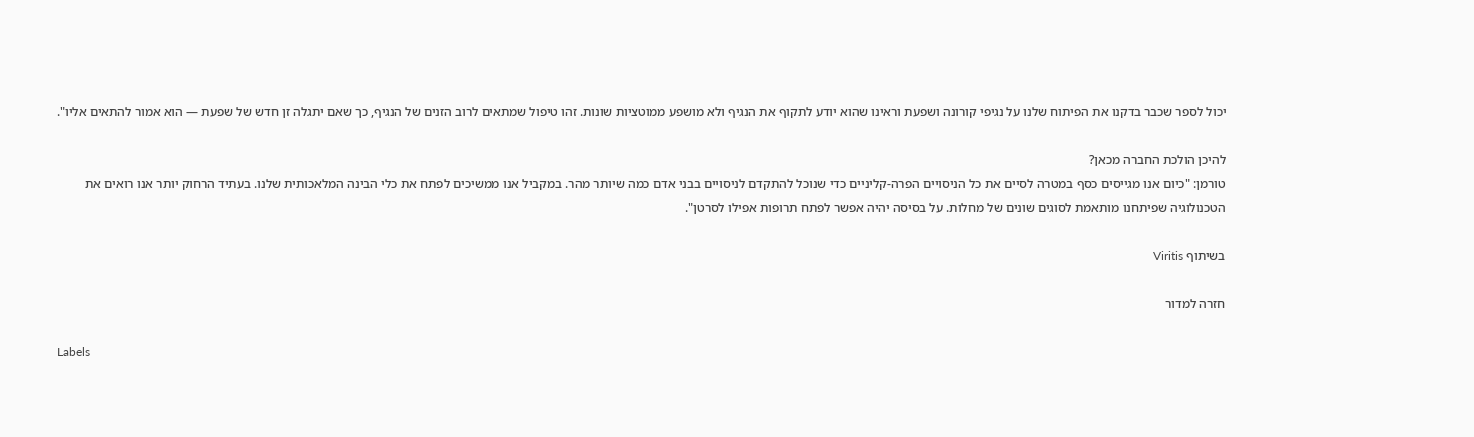יכול לספר שכבר בדקנו את הפיתוח שלנו על נגיפי קורונה ושפעת וראינו שהוא יודע לתקוף את הנגיף ולא מושפע ממוטציות שונות. זהו טיפול שמתאים לרוב הזנים של הנגיף, כך שאם יתגלה זן חדש של שפעת — הוא אמור להתאים אליו".

להיכן הולכת החברה מכאן?
טורמן: "כיום אנו מגייסים כסף במטרה לסיים את כל הניסויים הפרה-קליניים כדי שנוכל להתקדם לניסויים בבני אדם כמה שיותר מהר. במקביל אנו ממשיכים לפתח את כלי הבינה המלאכותית שלנו. בעתיד הרחוק יותר אנו רואים את הטכנולוגיה שפיתחנו מותאמת לסוגים שונים של מחלות. על בסיסה יהיה אפשר לפתח תרופות אפילו לסרטן".

בשיתוף Viritis

חזרה למדור

Labels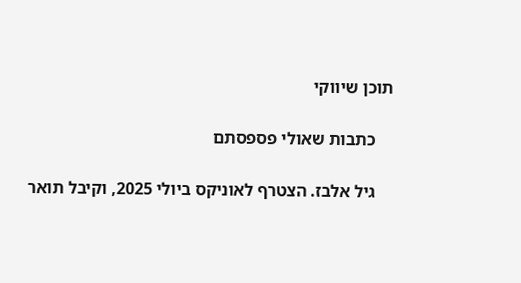תוכן שיווקי

    כתבות שאולי פספסתם

    גיל אלבז. הצטרף לאוניקס ביולי 2025, וקיבל תואר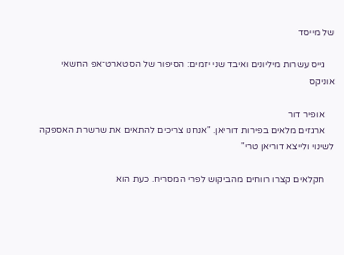של מייסד

    גייס עשרות מיליונים ואיבד שני יזמים: הסיפור של הסטארט־אפ החשאי אוניקס

    אופיר דור
    ארגזים מלאים בפירות דוריאן. "אנחנו צריכים להתאים את שרשרת האספקה לשינוי ולייצא דוריאן טרי"

    חקלאים קצרו רווחים מהביקוש לפרי המסריח. כעת הוא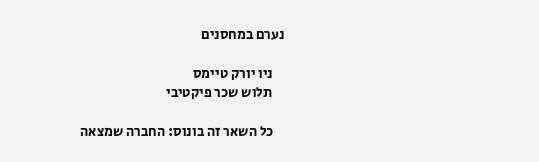נערם במחסנים

    ניו יורק טיימס
    תלוש שכר פיקטיבי

    כל השאר זה בונוס: החברה שמצאה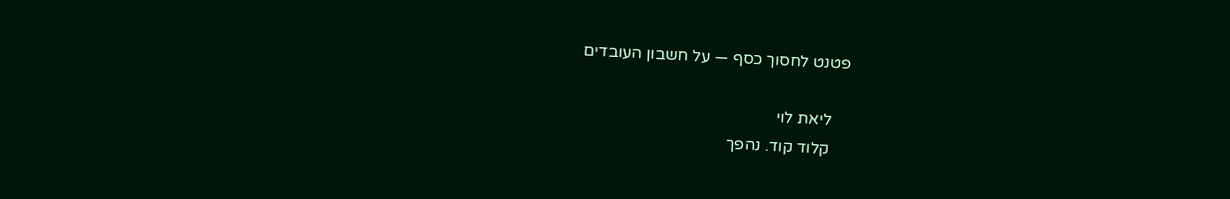פטנט לחסוך כסף — על חשבון העובדים

    ליאת לוי
    קלוד קוד. נהפך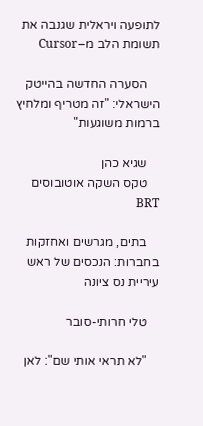לתופעה ויראלית שגנבה את תשומת הלב מ–Cursor

    הסערה החדשה בהייטק הישראלי: "זה מטריף ומלחיץ ברמות משוגעות"

    שגיא כהן
    טקס השקה אוטובוסים BRT

    בתים, מגרשים ואחזקות בחברות: הנכסים של ראש עיריית נס ציונה

    טלי חרותי-סובר

    "לא תראי אותי שם": לאן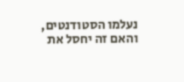נעלמו הסטודנטים, והאם זה יחסל את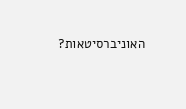האוניברסיטאות?